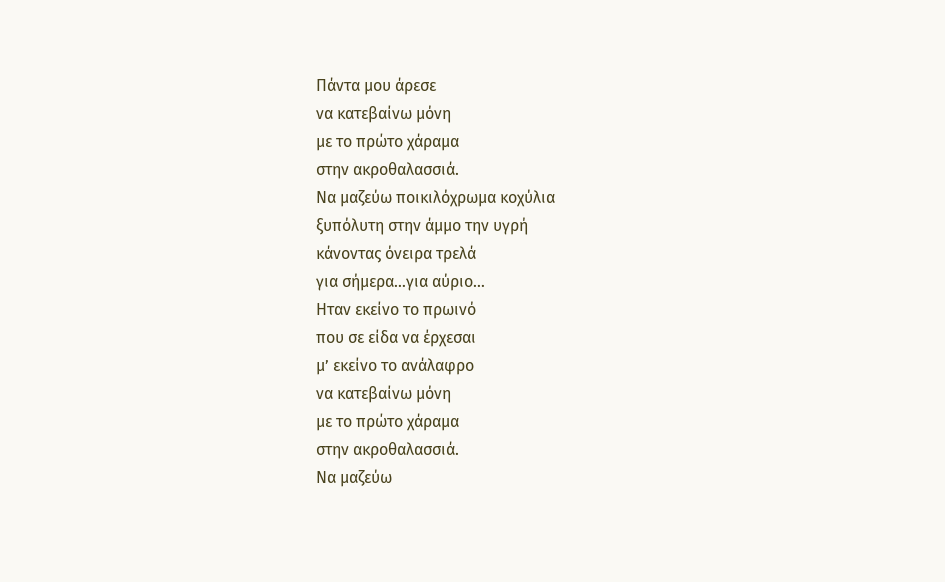Πάντα μου άρεσε
να κατεβαίνω μόνη
με το πρώτο χάραμα
στην ακροθαλασσιά.
Να μαζεύω ποικιλόχρωμα κοχύλια
ξυπόλυτη στην άμμο την υγρή
κάνοντας όνειρα τρελά
για σήμερα…για αύριο…
Ηταν εκείνο το πρωινό
που σε είδα να έρχεσαι
μ’ εκείνο το ανάλαφρο
να κατεβαίνω μόνη
με το πρώτο χάραμα
στην ακροθαλασσιά.
Να μαζεύω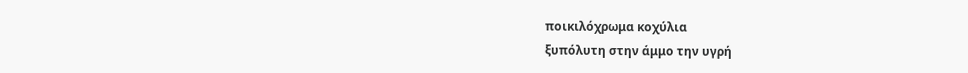ποικιλόχρωμα κοχύλια
ξυπόλυτη στην άμμο την υγρή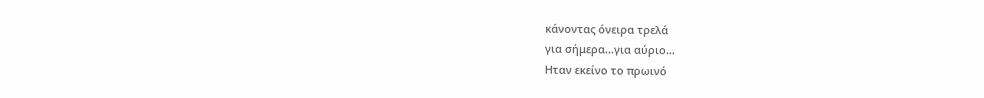κάνοντας όνειρα τρελά
για σήμερα…για αύριο…
Ηταν εκείνο το πρωινό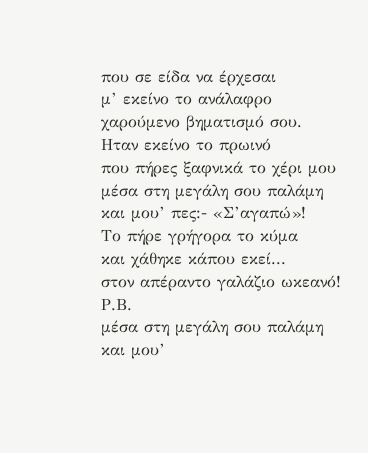που σε είδα να έρχεσαι
μ’ εκείνο το ανάλαφρο
χαρούμενο βηματισμό σου.
Ηταν εκείνο το πρωινό
που πήρες ξαφνικά το χέρι μου
μέσα στη μεγάλη σου παλάμη
και μου’ πες:- «Σ’αγαπώ»!
Το πήρε γρήγορα το κύμα
και χάθηκε κάπου εκεί...
στον απέραντο γαλάζιο ωκεανό!
Ρ.Β.
μέσα στη μεγάλη σου παλάμη
και μου’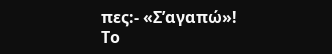πες:- «Σ’αγαπώ»!
Το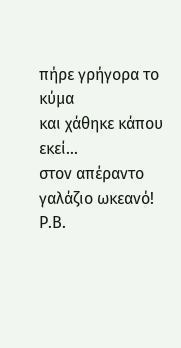πήρε γρήγορα το κύμα
και χάθηκε κάπου εκεί...
στον απέραντο γαλάζιο ωκεανό!
Ρ.Β.